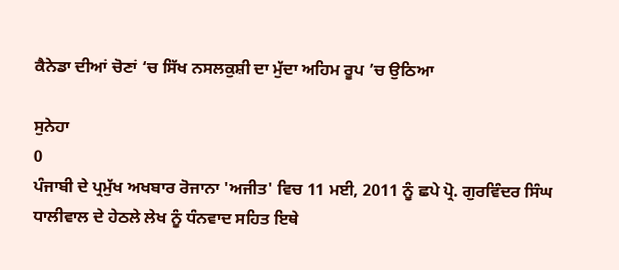ਕੈਨੇਡਾ ਦੀਆਂ ਚੋਣਾਂ ‘ਚ ਸਿੱਖ ਨਸਲਕੁਸ਼ੀ ਦਾ ਮੁੱਦਾ ਅਹਿਮ ਰੂਪ ’ਚ ਉਠਿਆ

ਸੁਨੇਹਾ
0
ਪੰਜਾਬੀ ਦੇ ਪ੍ਰਮੁੱਖ ਅਖਬਾਰ ਰੋਜਾਨਾ 'ਅਜੀਤ' ਵਿਚ 11 ਮਈ, 2011 ਨੂੰ ਛਪੇ ਪ੍ਰੋ. ਗੁਰਵਿੰਦਰ ਸਿੰਘ ਧਾਲੀਵਾਲ ਦੇ ਹੇਠਲੇ ਲੇਖ ਨੂੰ ਧੰਨਵਾਦ ਸਹਿਤ ਇਥੇ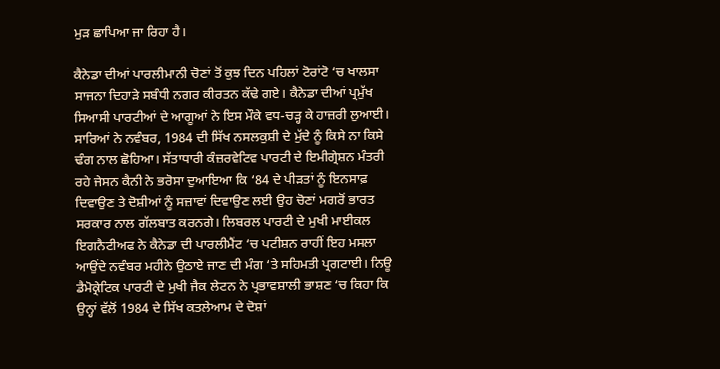ਮੁੜ ਛਾਪਿਆ ਜਾ ਰਿਹਾ ਹੈ।

ਕੈਨੇਡਾ ਦੀਆਂ ਪਾਰਲੀਮਾਨੀ ਚੋਣਾਂ ਤੋਂ ਕੁਝ ਦਿਨ ਪਹਿਲਾਂ ਟੋਰਾਂਟੋ ‘ਚ ਖਾਲਸਾ ਸਾਜਨਾ ਦਿਹਾੜੇ ਸਬੰਧੀ ਨਗਰ ਕੀਰਤਨ ਕੱਢੇ ਗਏ। ਕੈਨੇਡਾ ਦੀਆਂ ਪ੍ਰਮੁੱਖ ਸਿਆਸੀ ਪਾਰਟੀਆਂ ਦੇ ਆਗੂਆਂ ਨੇ ਇਸ ਮੌਕੇ ਵਧ-ਚੜ੍ਹ ਕੇ ਹਾਜ਼ਰੀ ਲੁਆਈ। ਸਾਰਿਆਂ ਨੇ ਨਵੰਬਰ, 1984 ਦੀ ਸਿੱਖ ਨਸਲਕੁਸ਼ੀ ਦੇ ਮੁੱਦੇ ਨੂੰ ਕਿਸੇ ਨਾ ਕਿਸੇ ਢੰਗ ਨਾਲ ਛੋਹਿਆ। ਸੱਤਾਧਾਰੀ ਕੰਜ਼ਰਵੇਟਿਵ ਪਾਰਟੀ ਦੇ ਇਮੀਗ੍ਰੇਸ਼ਨ ਮੰਤਰੀ ਰਹੇ ਜੇਸਨ ਕੈਨੀ ਨੇ ਭਰੋਸਾ ਦੁਆਇਆ ਕਿ ‘84 ਦੇ ਪੀੜਤਾਂ ਨੂੰ ਇਨਸਾਫ਼ ਦਿਵਾਉਣ ਤੇ ਦੋਸ਼ੀਆਂ ਨੂੰ ਸਜ਼ਾਵਾਂ ਦਿਵਾਉਣ ਲਈ ਉਹ ਚੋਣਾਂ ਮਗਰੋਂ ਭਾਰਤ ਸਰਕਾਰ ਨਾਲ ਗੱਲਬਾਤ ਕਰਨਗੇ। ਲਿਬਰਲ ਪਾਰਟੀ ਦੇ ਮੁਖੀ ਮਾਈਕਲ ਇਗਨੈਟੀਅਫ ਨੇ ਕੈਨੇਡਾ ਦੀ ਪਾਰਲੀਮੈਂਟ ‘ਚ ਪਟੀਸ਼ਨ ਰਾਹੀਂ ਇਹ ਮਸਲਾ ਆਉਂਦੇ ਨਵੰਬਰ ਮਹੀਨੇ ਉਠਾਏ ਜਾਣ ਦੀ ਮੰਗ ‘ਤੇ ਸਹਿਮਤੀ ਪ੍ਰਗਟਾਈ। ਨਿਊ ਡੈਮੋਕ੍ਰੇਟਿਕ ਪਾਰਟੀ ਦੇ ਮੁਖੀ ਜੈਕ ਲੇਟਨ ਨੇ ਪ੍ਰਭਾਵਸ਼ਾਲੀ ਭਾਸ਼ਣ ‘ਚ ਕਿਹਾ ਕਿ ਉਨ੍ਹਾਂ ਵੱਲੋਂ 1984 ਦੇ ਸਿੱਖ ਕਤਲੇਆਮ ਦੇ ਦੋਸ਼ਾਂ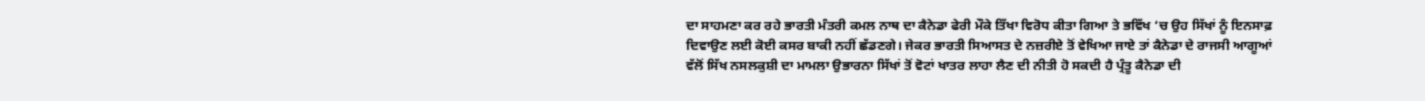ਦਾ ਸਾਹਮਣਾ ਕਰ ਰਹੇ ਭਾਰਤੀ ਮੰਤਰੀ ਕਮਲ ਨਾਥ ਦਾ ਕੈਨੇਡਾ ਫੇਰੀ ਮੌਕੇ ਤਿੱਖਾ ਵਿਰੋਧ ਕੀਤਾ ਗਿਆ ਤੇ ਭਵਿੱਖ ‘ਚ ਉਹ ਸਿੱਖਾਂ ਨੂੰ ਇਨਸਾਫ਼ ਦਿਵਾਉਣ ਲਈ ਕੋਈ ਕਸਰ ਬਾਕੀ ਨਹੀਂ ਛੱਡਣਗੇ। ਜੇਕਰ ਭਾਰਤੀ ਸਿਆਸਤ ਦੇ ਨਜ਼ਰੀਏ ਤੋਂ ਵੇਖਿਆ ਜਾਏ ਤਾਂ ਕੈਨੇਡਾ ਦੇ ਰਾਜਸੀ ਆਗੂਆਂ ਵੱਲੋਂ ਸਿੱਖ ਨਸਲਕੁਸ਼ੀ ਦਾ ਮਾਮਲਾ ਉਭਾਰਨਾ ਸਿੱਖਾਂ ਤੋਂ ਵੋਟਾਂ ਖਾਤਰ ਲਾਹਾ ਲੈਣ ਦੀ ਨੀਤੀ ਹੋ ਸਕਦੀ ਹੈ ਪ੍ਰੰਤੂ ਕੈਨੇਡਾ ਦੀ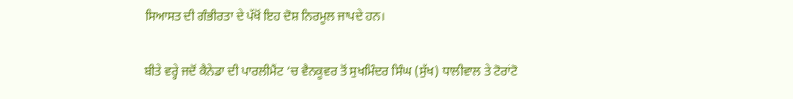ਸਿਆਸਤ ਦੀ ਗੰਭੀਰਤਾ ਦੇ ਪੱਖੋਂ ਇਹ ਦੋਸ਼ ਨਿਰਮੂਲ ਜਾਪਦੇ ਹਨ।

ਬੀਤੇ ਵਰ੍ਹੇ ਜਦੋਂ ਕੈਨੇਡਾ ਦੀ ਪਾਰਲੀਮੈਂਟ ‘ਚ ਵੈਨਕੂਵਰ ਤੋਂ ਸੁਖਮਿੰਦਰ ਸਿੰਘ (ਸੁੱਖ) ਧਾਲੀਵਾਲ ਤੇ ਟੋਰਾਂਟੋ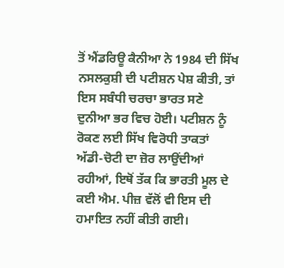ਤੋਂ ਐਂਡਰਿਊ ਕੈਨੀਆ ਨੇ 1984 ਦੀ ਸਿੱਖ ਨਸਲਕੁਸ਼ੀ ਦੀ ਪਟੀਸ਼ਨ ਪੇਸ਼ ਕੀਤੀ, ਤਾਂ ਇਸ ਸਬੰਧੀ ਚਰਚਾ ਭਾਰਤ ਸਣੇ ਦੁਨੀਆ ਭਰ ਵਿਚ ਹੋਈ। ਪਟੀਸ਼ਨ ਨੂੰ ਰੋਕਣ ਲਈ ਸਿੱਖ ਵਿਰੋਧੀ ਤਾਕਤਾਂ ਅੱਡੀ-ਚੋਟੀ ਦਾ ਜ਼ੋਰ ਲਾਉਂਦੀਆਂ ਰਹੀਆਂ, ਇਥੋਂ ਤੱਕ ਕਿ ਭਾਰਤੀ ਮੂਲ ਦੇ ਕਈ ਐਮ. ਪੀਜ਼ ਵੱਲੋਂ ਵੀ ਇਸ ਦੀ ਹਮਾਇਤ ਨਹੀਂ ਕੀਤੀ ਗਈ।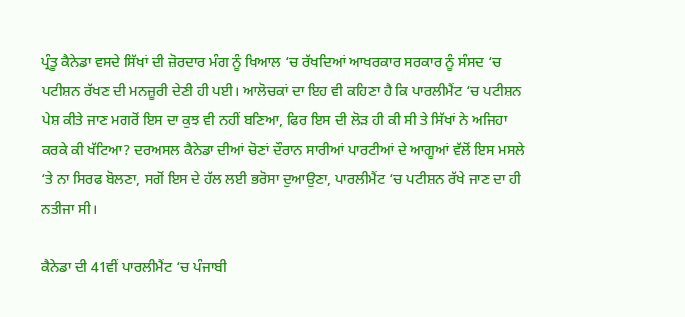ਪ੍ਰੰਤੂ ਕੈਨੇਡਾ ਵਸਦੇ ਸਿੱਖਾਂ ਦੀ ਜ਼ੋਰਦਾਰ ਮੰਗ ਨੂੰ ਖਿਆਲ ‘ਚ ਰੱਖਦਿਆਂ ਆਖਰਕਾਰ ਸਰਕਾਰ ਨੂੰ ਸੰਸਦ ‘ਚ ਪਟੀਸ਼ਨ ਰੱਖਣ ਦੀ ਮਨਜ਼ੂਰੀ ਦੇਣੀ ਹੀ ਪਈ। ਆਲੋਚਕਾਂ ਦਾ ਇਹ ਵੀ ਕਹਿਣਾ ਹੈ ਕਿ ਪਾਰਲੀਮੈਂਟ ‘ਚ ਪਟੀਸ਼ਨ ਪੇਸ਼ ਕੀਤੇ ਜਾਣ ਮਗਰੋਂ ਇਸ ਦਾ ਕੁਝ ਵੀ ਨਹੀਂ ਬਣਿਆ, ਫਿਰ ਇਸ ਦੀ ਲੋੜ ਹੀ ਕੀ ਸੀ ਤੇ ਸਿੱਖਾਂ ਨੇ ਅਜਿਹਾ ਕਰਕੇ ਕੀ ਖੱਟਿਆ? ਦਰਅਸਲ ਕੈਨੇਡਾ ਦੀਆਂ ਚੋਣਾਂ ਦੌਰਾਨ ਸਾਰੀਆਂ ਪਾਰਟੀਆਂ ਦੇ ਆਗੂਆਂ ਵੱਲੋਂ ਇਸ ਮਸਲੇ ‘ਤੇ ਨਾ ਸਿਰਫ ਬੋਲਣਾ, ਸਗੋਂ ਇਸ ਦੇ ਹੱਲ ਲਈ ਭਰੋਸਾ ਦੁਆਉਣਾ, ਪਾਰਲੀਮੈਂਟ ‘ਚ ਪਟੀਸ਼ਨ ਰੱਖੇ ਜਾਣ ਦਾ ਹੀ ਨਤੀਜਾ ਸੀ।

ਕੈਨੇਡਾ ਦੀ 41ਵੀਂ ਪਾਰਲੀਮੈਂਟ ‘ਚ ਪੰਜਾਬੀ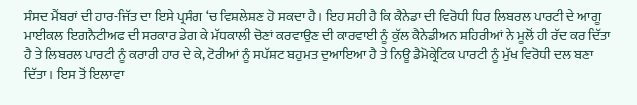ਸੰਸਦ ਮੈਂਬਰਾਂ ਦੀ ਹਾਰ-ਜਿੱਤ ਦਾ ਇਸੇ ਪ੍ਰਸੰਗ ‘ਚ ਵਿਸ਼ਲੇਸ਼ਣ ਹੋ ਸਕਦਾ ਹੈ। ਇਹ ਸਹੀ ਹੈ ਕਿ ਕੈਨੇਡਾ ਦੀ ਵਿਰੋਧੀ ਧਿਰ ਲਿਬਰਲ ਪਾਰਟੀ ਦੇ ਆਗੂ ਮਾਈਕਲ ਇਗਨੈਟੀਅਫ ਦੀ ਸਰਕਾਰ ਡੇਗ ਕੇ ਮੱਧਕਾਲੀ ਚੋਣਾਂ ਕਰਵਾਉਣ ਦੀ ਕਾਰਵਾਈ ਨੂੰ ਕੁੱਲ ਕੈਨੇਡੀਅਨ ਸ਼ਹਿਰੀਆਂ ਨੇ ਮੂਲੋਂ ਹੀ ਰੱਦ ਕਰ ਦਿੱਤਾ ਹੈ ਤੇ ਲਿਬਰਲ ਪਾਰਟੀ ਨੂੰ ਕਰਾਰੀ ਹਾਰ ਦੇ ਕੇ, ਟੋਰੀਆਂ ਨੂੰ ਸਪੱਸ਼ਟ ਬਹੁਮਤ ਦੁਆਇਆ ਹੈ ਤੇ ਨਿਊ ਡੈਮੋਕ੍ਰੇਟਿਕ ਪਾਰਟੀ ਨੂੰ ਮੁੱਖ ਵਿਰੋਧੀ ਦਲ ਬਣਾ ਦਿੱਤਾ। ਇਸ ਤੋਂ ਇਲਾਵਾ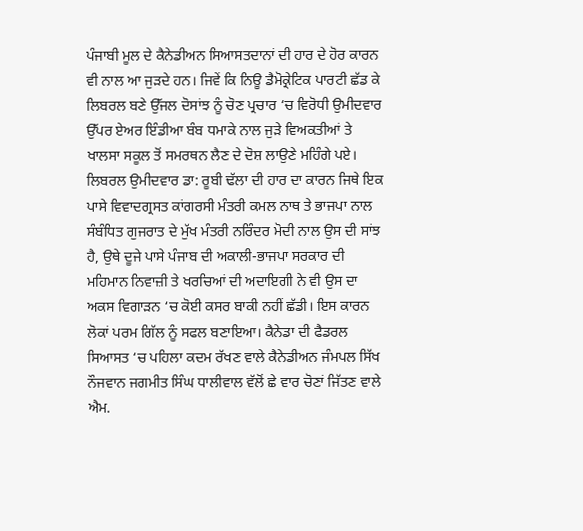ਪੰਜਾਬੀ ਮੂਲ ਦੇ ਕੈਨੇਡੀਅਨ ਸਿਆਸਤਦਾਨਾਂ ਦੀ ਹਾਰ ਦੇ ਹੋਰ ਕਾਰਨ ਵੀ ਨਾਲ ਆ ਜੁੜਦੇ ਹਨ। ਜਿਵੇਂ ਕਿ ਨਿਊ ਡੈਮੋਕ੍ਰੇਟਿਕ ਪਾਰਟੀ ਛੱਡ ਕੇ ਲਿਬਰਲ ਬਣੇ ਉੱਜਲ ਦੋਸਾਂਝ ਨੂੰ ਚੋਣ ਪ੍ਰਚਾਰ ‘ਚ ਵਿਰੋਧੀ ਉਮੀਦਵਾਰ ਉੱਪਰ ਏਅਰ ਇੰਡੀਆ ਬੰਬ ਧਮਾਕੇ ਨਾਲ ਜੁੜੇ ਵਿਅਕਤੀਆਂ ਤੇ ਖਾਲਸਾ ਸਕੂਲ ਤੋਂ ਸਮਰਥਨ ਲੈਣ ਦੇ ਦੋਸ਼ ਲਾਉਣੇ ਮਹਿੰਗੇ ਪਏ। ਲਿਬਰਲ ਉਮੀਦਵਾਰ ਡਾ: ਰੂਬੀ ਢੱਲਾ ਦੀ ਹਾਰ ਦਾ ਕਾਰਨ ਜਿਥੇ ਇਕ ਪਾਸੇ ਵਿਵਾਦਗ੍ਰਸਤ ਕਾਂਗਰਸੀ ਮੰਤਰੀ ਕਮਲ ਨਾਥ ਤੇ ਭਾਜਪਾ ਨਾਲ ਸੰਬੰਧਿਤ ਗੁਜਰਾਤ ਦੇ ਮੁੱਖ ਮੰਤਰੀ ਨਰਿੰਦਰ ਮੋਦੀ ਨਾਲ ਉਸ ਦੀ ਸਾਂਝ ਹੈ, ਉਥੇ ਦੂਜੇ ਪਾਸੇ ਪੰਜਾਬ ਦੀ ਅਕਾਲੀ-ਭਾਜਪਾ ਸਰਕਾਰ ਦੀ ਮਹਿਮਾਨ ਨਿਵਾਜ਼ੀ ਤੇ ਖਰਚਿਆਂ ਦੀ ਅਦਾਇਗੀ ਨੇ ਵੀ ਉਸ ਦਾ ਅਕਸ ਵਿਗਾੜਨ ‘ਚ ਕੋਈ ਕਸਰ ਬਾਕੀ ਨਹੀਂ ਛੱਡੀ। ਇਸ ਕਾਰਨ ਲੋਕਾਂ ਪਰਮ ਗਿੱਲ ਨੂੰ ਸਫਲ ਬਣਾਇਆ। ਕੈਨੇਡਾ ਦੀ ਫੈਡਰਲ ਸਿਆਸਤ ‘ਚ ਪਹਿਲਾ ਕਦਮ ਰੱਖਣ ਵਾਲੇ ਕੈਨੇਡੀਅਨ ਜੰਮਪਲ ਸਿੱਖ ਨੌਜਵਾਨ ਜਗਮੀਤ ਸਿੰਘ ਧਾਲੀਵਾਲ ਵੱਲੋਂ ਛੇ ਵਾਰ ਚੋਣਾਂ ਜਿੱਤਣ ਵਾਲੇ ਐਮ.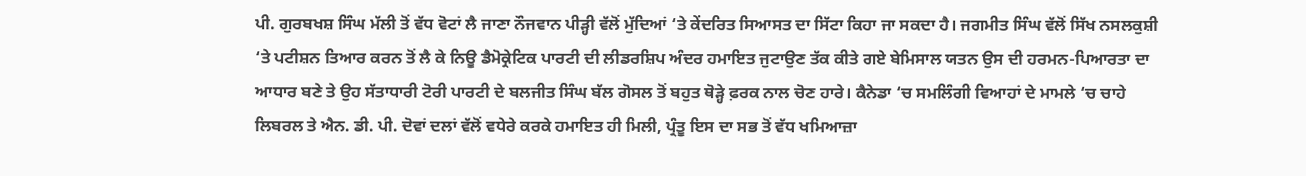ਪੀ. ਗੁਰਬਖਸ਼ ਸਿੰਘ ਮੱਲੀ ਤੋਂ ਵੱਧ ਵੋਟਾਂ ਲੈ ਜਾਣਾ ਨੌਜਵਾਨ ਪੀੜ੍ਹੀ ਵੱਲੋਂ ਮੁੱਦਿਆਂ ‘ਤੇ ਕੇਂਦਰਿਤ ਸਿਆਸਤ ਦਾ ਸਿੱਟਾ ਕਿਹਾ ਜਾ ਸਕਦਾ ਹੈ। ਜਗਮੀਤ ਸਿੰਘ ਵੱਲੋਂ ਸਿੱਖ ਨਸਲਕੁਸ਼ੀ ‘ਤੇ ਪਟੀਸ਼ਨ ਤਿਆਰ ਕਰਨ ਤੋਂ ਲੈ ਕੇ ਨਿਊ ਡੈਮੋਕ੍ਰੇਟਿਕ ਪਾਰਟੀ ਦੀ ਲੀਡਰਸ਼ਿਪ ਅੰਦਰ ਹਮਾਇਤ ਜੁਟਾਉਣ ਤੱਕ ਕੀਤੇ ਗਏ ਬੇਮਿਸਾਲ ਯਤਨ ਉਸ ਦੀ ਹਰਮਨ-ਪਿਆਰਤਾ ਦਾ ਆਧਾਰ ਬਣੇ ਤੇ ਉਹ ਸੱਤਾਧਾਰੀ ਟੋਰੀ ਪਾਰਟੀ ਦੇ ਬਲਜੀਤ ਸਿੰਘ ਬੱਲ ਗੋਸਲ ਤੋਂ ਬਹੁਤ ਥੋੜ੍ਹੇ ਫ਼ਰਕ ਨਾਲ ਚੋਣ ਹਾਰੇ। ਕੈਨੇਡਾ ‘ਚ ਸਮਲਿੰਗੀ ਵਿਆਹਾਂ ਦੇ ਮਾਮਲੇ ‘ਚ ਚਾਹੇ ਲਿਬਰਲ ਤੇ ਐਨ. ਡੀ. ਪੀ. ਦੋਵਾਂ ਦਲਾਂ ਵੱਲੋਂ ਵਧੇਰੇ ਕਰਕੇ ਹਮਾਇਤ ਹੀ ਮਿਲੀ, ਪ੍ਰੰਤੂ ਇਸ ਦਾ ਸਭ ਤੋਂ ਵੱਧ ਖਮਿਆਜ਼ਾ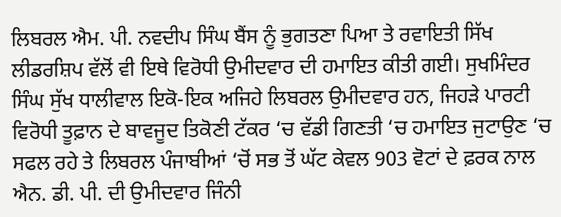ਲਿਬਰਲ ਐਮ. ਪੀ. ਨਵਦੀਪ ਸਿੰਘ ਬੈਂਸ ਨੂੰ ਭੁਗਤਣਾ ਪਿਆ ਤੇ ਰਵਾਇਤੀ ਸਿੱਖ ਲੀਡਰਸ਼ਿਪ ਵੱਲੋਂ ਵੀ ਇਥੇ ਵਿਰੋਧੀ ਉਮੀਦਵਾਰ ਦੀ ਹਮਾਇਤ ਕੀਤੀ ਗਈ। ਸੁਖਮਿੰਦਰ ਸਿੰਘ ਸੁੱਖ ਧਾਲੀਵਾਲ ਇਕੋ-ਇਕ ਅਜਿਹੇ ਲਿਬਰਲ ਉਮੀਦਵਾਰ ਹਨ, ਜਿਹੜੇ ਪਾਰਟੀ ਵਿਰੋਧੀ ਤੂਫ਼ਾਨ ਦੇ ਬਾਵਜੂਦ ਤਿਕੋਣੀ ਟੱਕਰ ‘ਚ ਵੱਡੀ ਗਿਣਤੀ ‘ਚ ਹਮਾਇਤ ਜੁਟਾਉਣ ‘ਚ ਸਫਲ ਰਹੇ ਤੇ ਲਿਬਰਲ ਪੰਜਾਬੀਆਂ ‘ਚੋਂ ਸਭ ਤੋਂ ਘੱਟ ਕੇਵਲ 903 ਵੋਟਾਂ ਦੇ ਫ਼ਰਕ ਨਾਲ ਐਨ. ਡੀ. ਪੀ. ਦੀ ਉਮੀਦਵਾਰ ਜਿੰਨੀ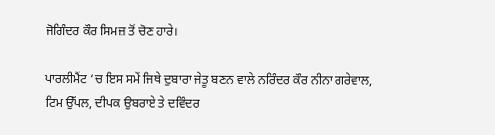ਜੋਗਿੰਦਰ ਕੌਰ ਸਿਮਜ਼ ਤੋਂ ਚੋਣ ਹਾਰੇ।

ਪਾਰਲੀਮੈਂਟ ‘ਚ ਇਸ ਸਮੇਂ ਜਿਥੇ ਦੁਬਾਰਾ ਜੇਤੂ ਬਣਨ ਵਾਲੇ ਨਰਿੰਦਰ ਕੌਰ ਨੀਨਾ ਗਰੇਵਾਲ, ਟਿਮ ਉੱਪਲ, ਦੀਪਕ ਉਬਰਾਏ ਤੇ ਦਵਿੰਦਰ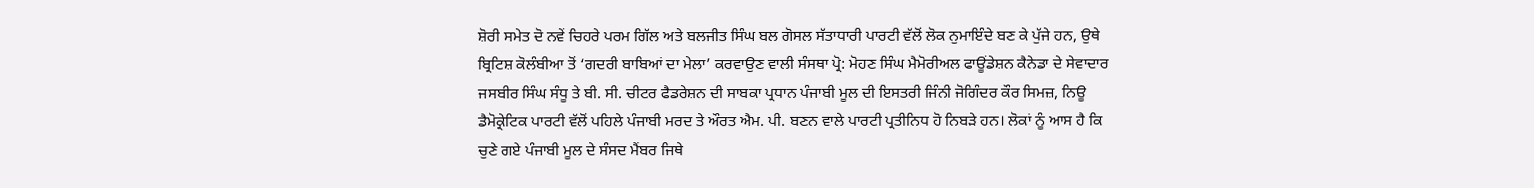ਸ਼ੋਰੀ ਸਮੇਤ ਦੋ ਨਵੇਂ ਚਿਹਰੇ ਪਰਮ ਗਿੱਲ ਅਤੇ ਬਲਜੀਤ ਸਿੰਘ ਬਲ ਗੋਸਲ ਸੱਤਾਧਾਰੀ ਪਾਰਟੀ ਵੱਲੋਂ ਲੋਕ ਨੁਮਾਇੰਦੇ ਬਣ ਕੇ ਪੁੱਜੇ ਹਨ, ਉਥੇ ਬ੍ਰਿਟਿਸ਼ ਕੋਲੰਬੀਆ ਤੋਂ ‘ਗਦਰੀ ਬਾਬਿਆਂ ਦਾ ਮੇਲਾ’ ਕਰਵਾਉਣ ਵਾਲੀ ਸੰਸਥਾ ਪ੍ਰੋ: ਮੋਹਣ ਸਿੰਘ ਮੈਮੋਰੀਅਲ ਫਾਊਂਡੇਸ਼ਨ ਕੈਨੇਡਾ ਦੇ ਸੇਵਾਦਾਰ ਜਸਬੀਰ ਸਿੰਘ ਸੰਧੂ ਤੇ ਬੀ. ਸੀ. ਚੀਟਰ ਫੈਡਰੇਸ਼ਨ ਦੀ ਸਾਬਕਾ ਪ੍ਰਧਾਨ ਪੰਜਾਬੀ ਮੂਲ ਦੀ ਇਸਤਰੀ ਜਿੰਨੀ ਜੋਗਿੰਦਰ ਕੌਰ ਸਿਮਜ਼, ਨਿਊ ਡੈਮੋਕ੍ਰੇਟਿਕ ਪਾਰਟੀ ਵੱਲੋਂ ਪਹਿਲੇ ਪੰਜਾਬੀ ਮਰਦ ਤੇ ਔਰਤ ਐਮ. ਪੀ. ਬਣਨ ਵਾਲੇ ਪਾਰਟੀ ਪ੍ਰਤੀਨਿਧ ਹੋ ਨਿਬੜੇ ਹਨ। ਲੋਕਾਂ ਨੂੰ ਆਸ ਹੈ ਕਿ ਚੁਣੇ ਗਏ ਪੰਜਾਬੀ ਮੂਲ ਦੇ ਸੰਸਦ ਮੈਂਬਰ ਜਿਥੇ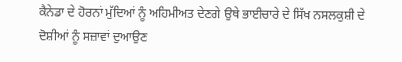ਕੈਨੇਡਾ ਦੇ ਹੋਰਨਾਂ ਮੁੱਦਿਆਂ ਨੂੰ ਅਹਿਮੀਅਤ ਦੇਣਗੇ ਉਥੇ ਭਾਈਚਾਰੇ ਦੇ ਸਿੱਖ ਨਸਲਕੁਸ਼ੀ ਦੇ ਦੋਸ਼ੀਆਂ ਨੂੰ ਸਜ਼ਾਵਾਂ ਦੁਆਉਣ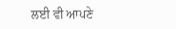ਲਈ ਵੀ ਆਪਣੇ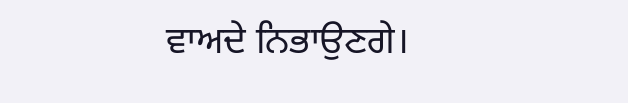ਵਾਅਦੇ ਨਿਭਾਉਣਗੇ।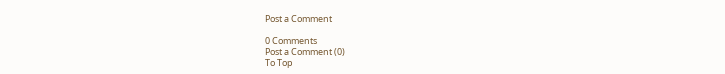Post a Comment

0 Comments
Post a Comment (0)
To Top